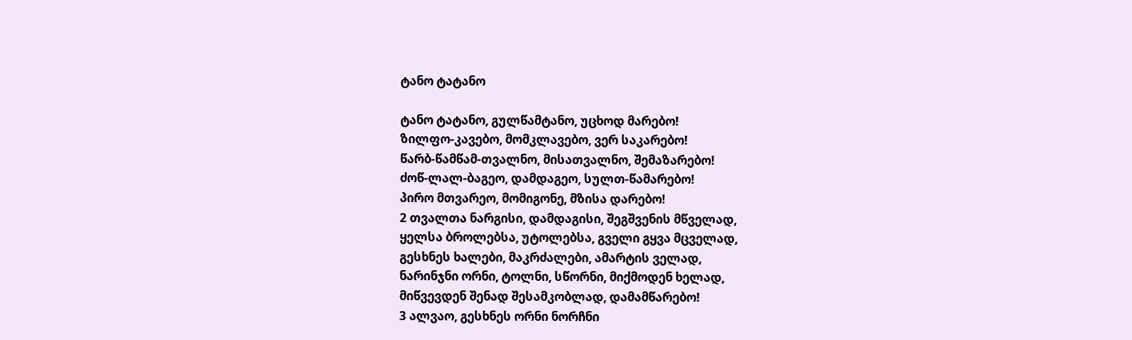ტანო ტატანო

ტანო ტატანო, გულწამტანო, უცხოდ მარებო!
ზილფო-კავებო, მომკლავებო, ვერ საკარებო!
წარბ-წამწამ-თვალნო, მისათვალნო, შემაზარებო!
ძოწ-ლალ-ბაგეო, დამდაგეო, სულთ-წამარებო!
პირო მთვარეო, მომიგონე, მზისა დარებო!
2 თვალთა ნარგისი, დამდაგისი, შეგშვენის მწველად,
ყელსა ბროლებსა, უტოლებსა, გველი გყვა მცველად,
გესხნეს ხალები, მაკრძალები, ამარტის ველად,
ნარინჯნი ორნი, ტოლნი, სწორნი, მიქმოდენ ხელად,
მიწვევდენ შენად შესამკობლად, დამამწარებო!
3 ალვაო, გესხნეს ორნი ნორჩნი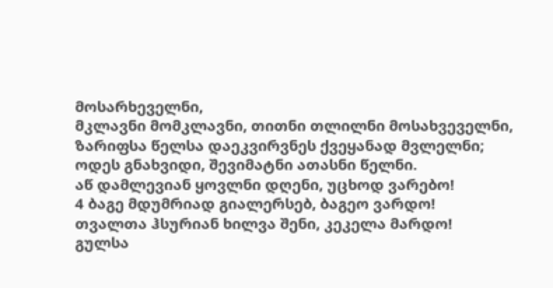მოსარხეველნი,
მკლავნი მომკლავნი, თითნი თლილნი მოსახვეველნი,
ზარიფსა წელსა დაეკვირვნეს ქვეყანად მვლელნი;
ოდეს გნახვიდი, შევიმატნი ათასნი წელნი.
აწ დამლევიან ყოვლნი დღენი, უცხოდ ვარებო!
4 ბაგე მდუმრიად გიალერსებ, ბაგეო ვარდო!
თვალთა ჰსურიან ხილვა შენი, კეკელა მარდო!
გულსა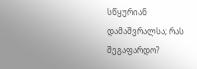სწყურიან დამაშვრალსა; რას შეგაფარდო?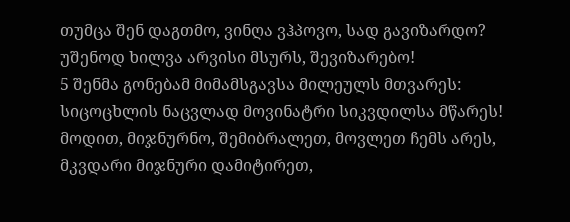თუმცა შენ დაგთმო, ვინღა ვჰპოვო, სად გავიზარდო?
უშენოდ ხილვა არვისი მსურს, შევიზარებო!
5 შენმა გონებამ მიმამსგავსა მილეულს მთვარეს:
სიცოცხლის ნაცვლად მოვინატრი სიკვდილსა მწარეს!
მოდით, მიჯნურნო, შემიბრალეთ, მოვლეთ ჩემს არეს,
მკვდარი მიჯნური დამიტირეთ,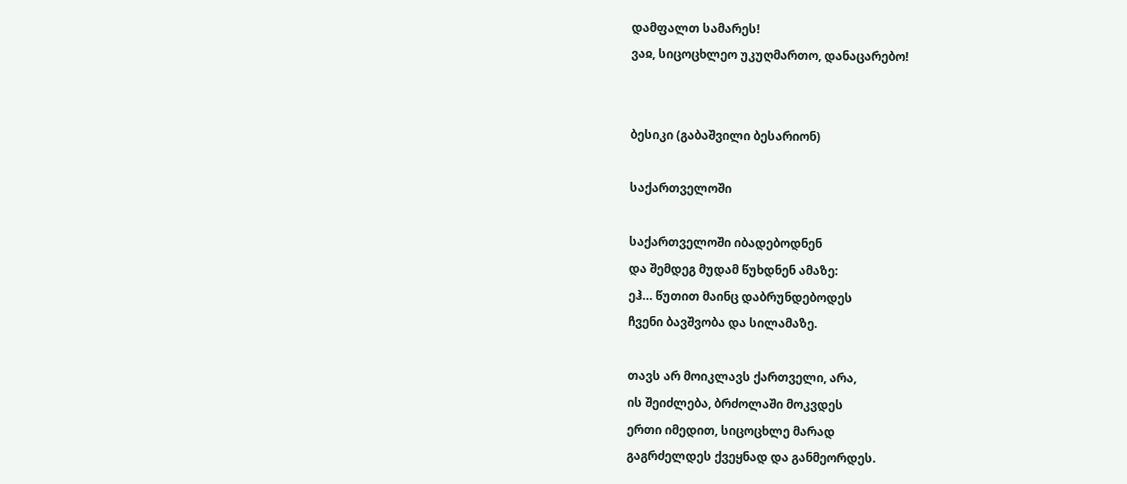დამფალთ სამარეს!
ვაჲ, სიცოცხლეო უკუღმართო, დანაცარებო!


ბესიკი (გაბაშვილი ბესარიონ)

საქართველოში

საქართველოში იბადებოდნენ
და შემდეგ მუდამ წუხდნენ ამაზე:
ეჰ… წუთით მაინც დაბრუნდებოდეს
ჩვენი ბავშვობა და სილამაზე.

თავს არ მოიკლავს ქართველი, არა,
ის შეიძლება, ბრძოლაში მოკვდეს
ერთი იმედით, სიცოცხლე მარად
გაგრძელდეს ქვეყნად და განმეორდეს.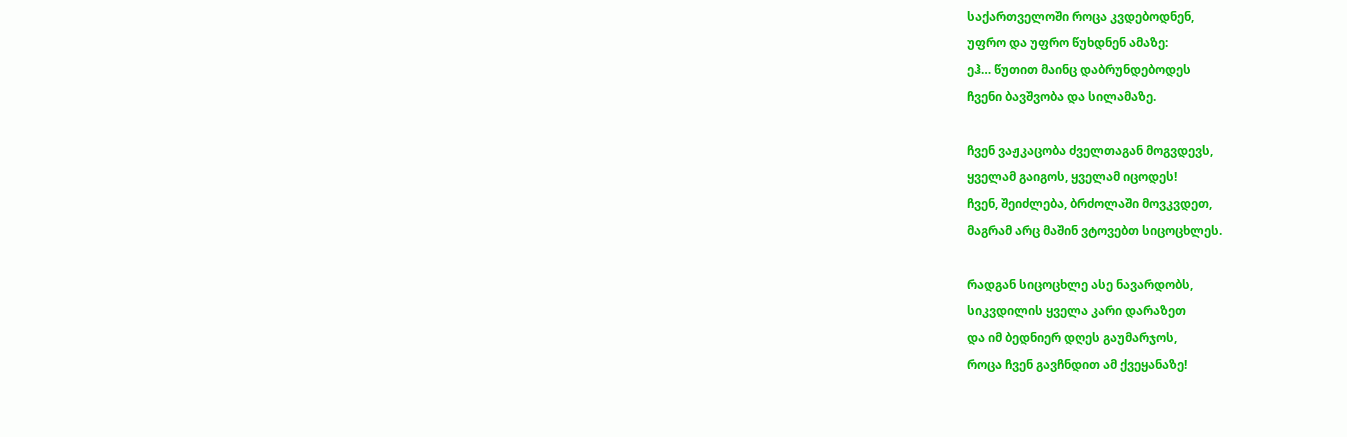საქართველოში როცა კვდებოდნენ,
უფრო და უფრო წუხდნენ ამაზე:
ეჰ… წუთით მაინც დაბრუნდებოდეს
ჩვენი ბავშვობა და სილამაზე.

ჩვენ ვაჟკაცობა ძველთაგან მოგვდევს,
ყველამ გაიგოს, ყველამ იცოდეს!
ჩვენ, შეიძლება, ბრძოლაში მოვკვდეთ,
მაგრამ არც მაშინ ვტოვებთ სიცოცხლეს.

რადგან სიცოცხლე ასე ნავარდობს,
სიკვდილის ყველა კარი დარაზეთ
და იმ ბედნიერ დღეს გაუმარჯოს,
როცა ჩვენ გავჩნდით ამ ქვეყანაზე!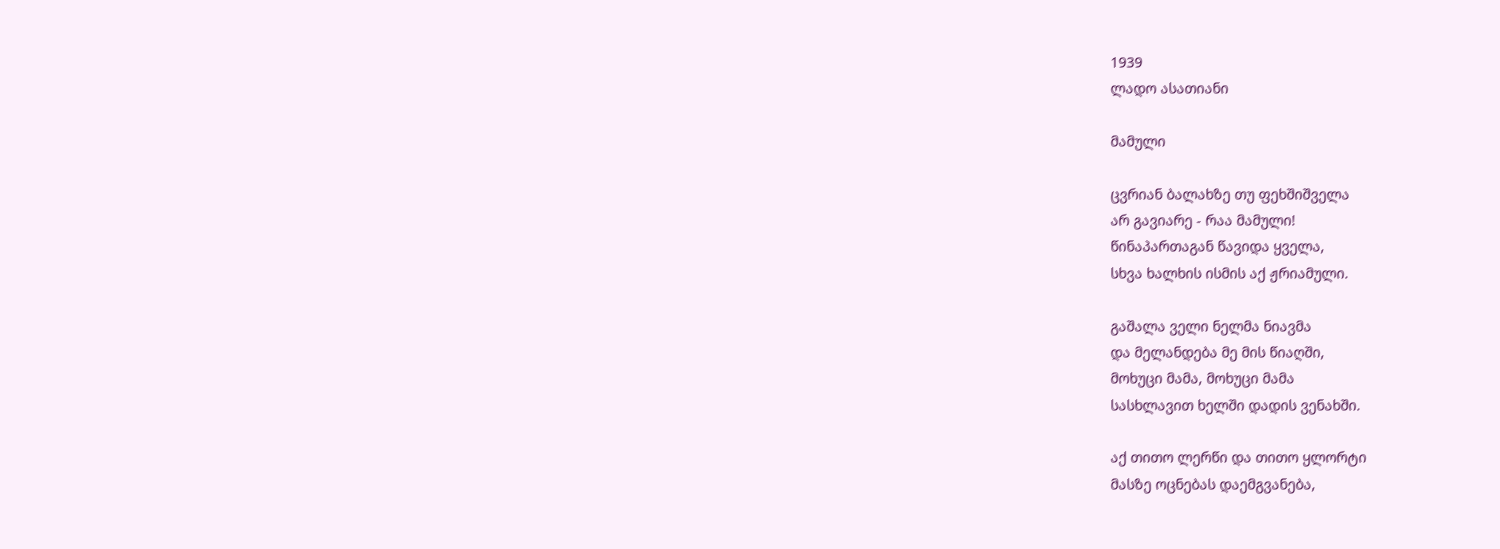1939
ლადო ასათიანი

მამული

ცვრიან ბალახზე თუ ფეხშიშველა
არ გავიარე - რაა მამული!
წინაპართაგან წავიდა ყველა,
სხვა ხალხის ისმის აქ ჟრიამული.

გაშალა ველი ნელმა ნიავმა
და მელანდება მე მის წიაღში,
მოხუცი მამა, მოხუცი მამა
სასხლავით ხელში დადის ვენახში.

აქ თითო ლერწი და თითო ყლორტი
მასზე ოცნებას დაემგვანება,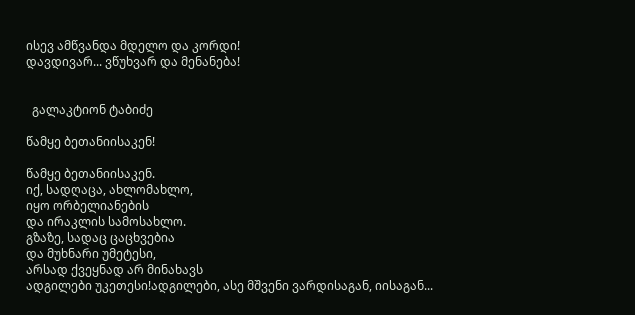ისევ ამწვანდა მდელო და კორდი!
დავდივარ... ვწუხვარ და მენანება!


  გალაკტიონ ტაბიძე

წამყე ბეთანიისაკენ!

წამყე ბეთანიისაკენ.
იქ, სადღაცა, ახლომახლო,
იყო ორბელიანების
და ირაკლის სამოსახლო.
გზაზე, სადაც ცაცხვებია
და მუხნარი უმეტესი,
არსად ქვეყნად არ მინახავს
ადგილები უკეთესი!ადგილები, ასე მშვენი ვარდისაგან, იისაგან...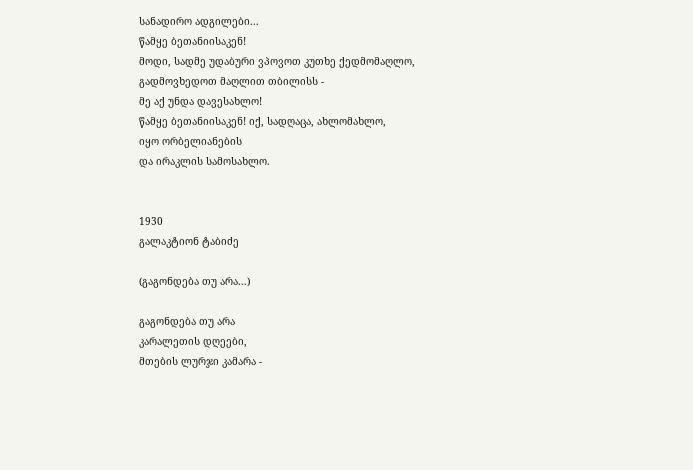სანადირო ადგილები...
წამყე ბეთანიისაკენ!
მოდი, სადმე უდაბური ვპოვოთ კუთხე ქედმომაღლო,
გადმოვხედოთ მაღლით თბილისს -
მე აქ უნდა დავესახლო!
წამყე ბეთანიისაკენ! იქ, სადღაცა, ახლომახლო,
იყო ორბელიანების
და ირაკლის სამოსახლო.


1930
გალაკტიონ ტაბიძე

(გაგონდება თუ არა...)

გაგონდება თუ არა
კარალეთის დღეები,
მთების ლურჯი კამარა -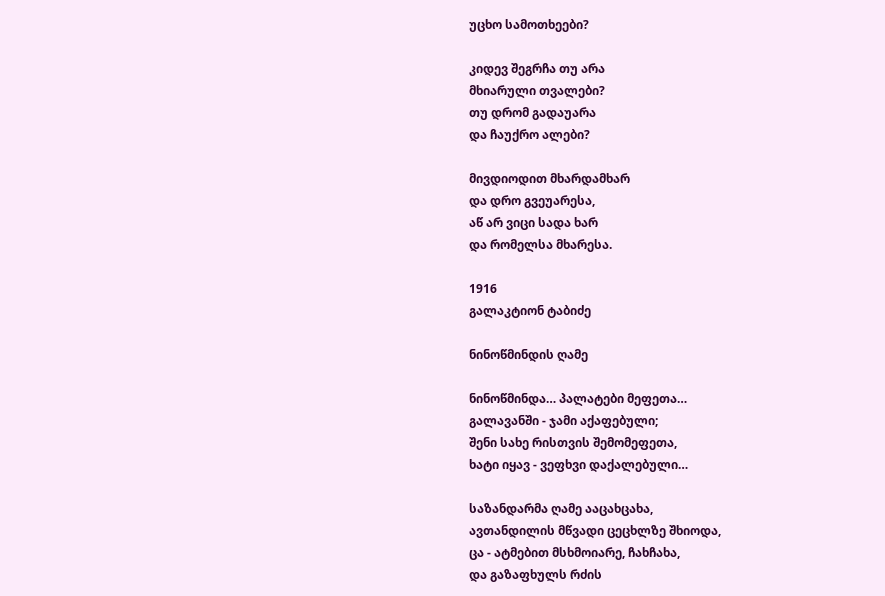უცხო სამოთხეები?

კიდევ შეგრჩა თუ არა
მხიარული თვალები?
თუ დრომ გადაუარა
და ჩაუქრო ალები?

მივდიოდით მხარდამხარ
და დრო გვეუარესა,
აწ არ ვიცი სადა ხარ
და რომელსა მხარესა.

1916
გალაკტიონ ტაბიძე

ნინოწმინდის ღამე

ნინოწმინდა… პალატები მეფეთა…
გალავანში - ჯამი აქაფებული;
შენი სახე რისთვის შემომეფეთა,
ხატი იყავ - ვეფხვი დაქალებული…

საზანდარმა ღამე ააცახცახა,
ავთანდილის მწვადი ცეცხლზე შხიოდა,
ცა - ატმებით მსხმოიარე, ჩახჩახა,
და გაზაფხულს რძის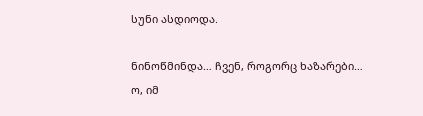სუნი ასდიოდა.

ნინოწმინდა… ჩვენ, როგორც ხაზარები…
ო, იმ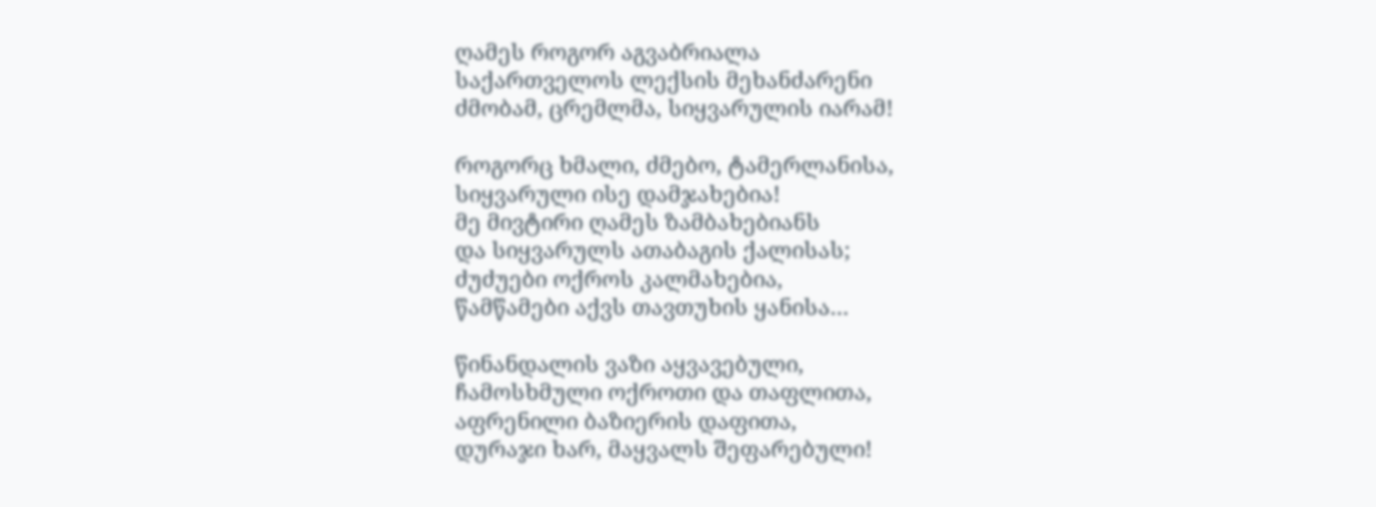ღამეს როგორ აგვაბრიალა
საქართველოს ლექსის მეხანძარენი
ძმობამ, ცრემლმა, სიყვარულის იარამ!

როგორც ხმალი, ძმებო, ტამერლანისა,
სიყვარული ისე დამჯახებია!
მე მივტირი ღამეს ზამბახებიანს
და სიყვარულს ათაბაგის ქალისას;
ძუძუები ოქროს კალმახებია,
წამწამები აქვს თავთუხის ყანისა…

წინანდალის ვაზი აყვავებული,
ჩამოსხმული ოქროთი და თაფლითა,
აფრენილი ბაზიერის დაფითა,
დურაჯი ხარ, მაყვალს შეფარებული!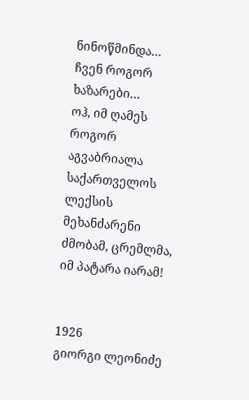ნინოწმინდა… ჩვენ როგორ ხაზარები…
ოჰ, იმ ღამეს როგორ აგვაბრიალა
საქართველოს ლექსის მეხანძარენი
ძმობამ, ცრემლმა, იმ პატარა იარამ!


1926
გიორგი ლეონიძე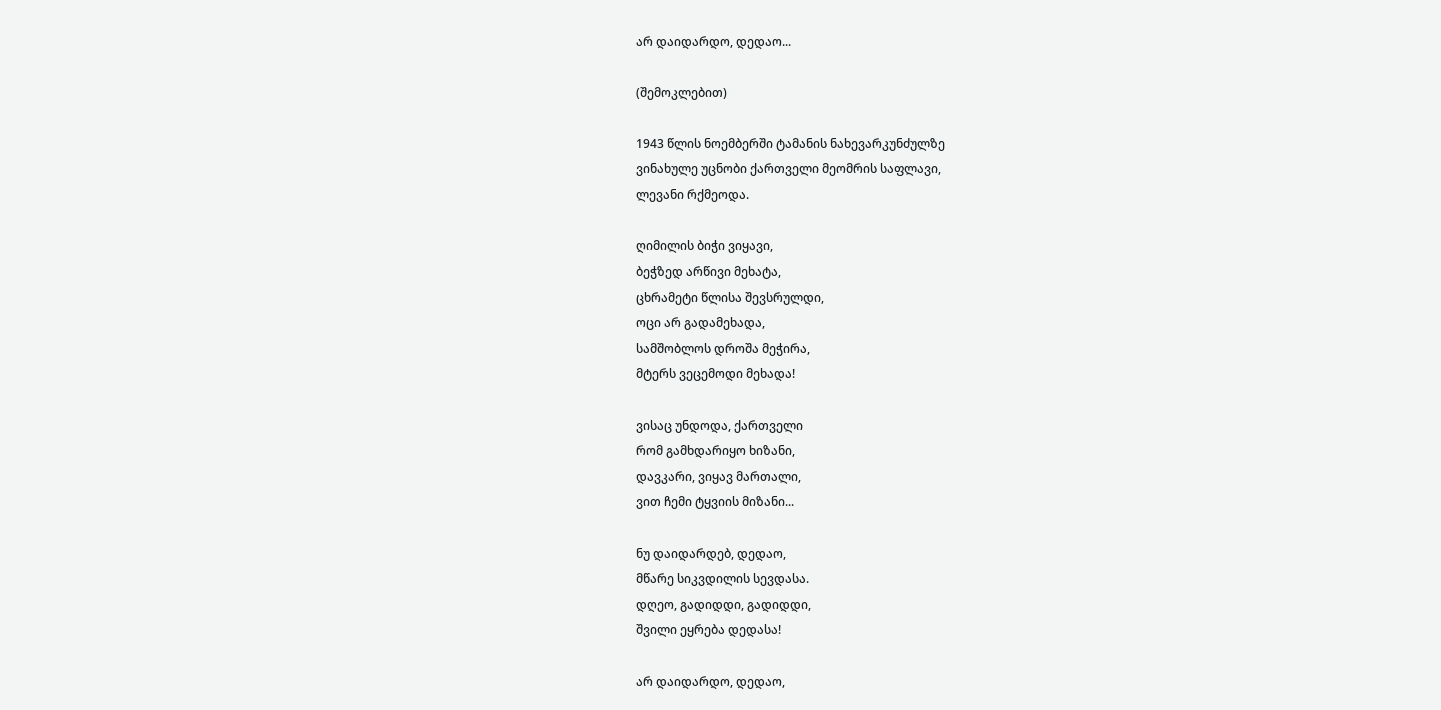არ დაიდარდო, დედაო...

(შემოკლებით)

1943 წლის ნოემბერში ტამანის ნახევარკუნძულზე
ვინახულე უცნობი ქართველი მეომრის საფლავი,
ლევანი რქმეოდა.

ღიმილის ბიჭი ვიყავი,
ბეჭზედ არწივი მეხატა,
ცხრამეტი წლისა შევსრულდი,
ოცი არ გადამეხადა,
სამშობლოს დროშა მეჭირა,
მტერს ვეცემოდი მეხადა!

ვისაც უნდოდა, ქართველი
რომ გამხდარიყო ხიზანი,
დავკარი, ვიყავ მართალი,
ვით ჩემი ტყვიის მიზანი...

ნუ დაიდარდებ, დედაო,
მწარე სიკვდილის სევდასა.
დღეო, გადიდდი, გადიდდი,
შვილი ეყრება დედასა!

არ დაიდარდო, დედაო,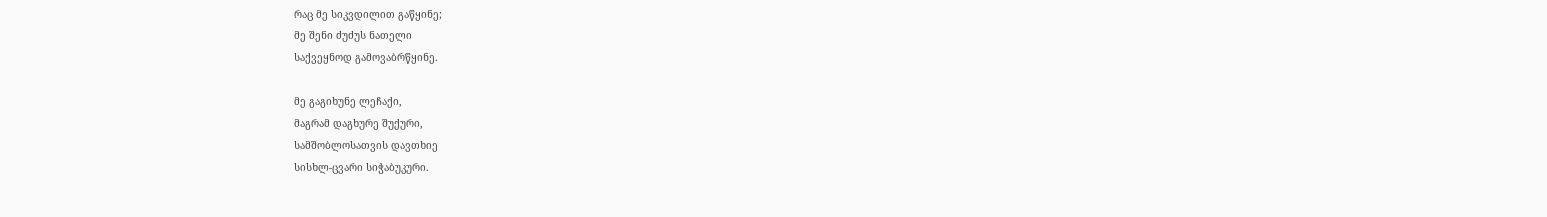რაც მე სიკვდილით გაწყინე;
მე შენი ძუძუს ნათელი
საქვეყნოდ გამოვაბრწყინე.

მე გაგიხუნე ლეჩაქი,
მაგრამ დაგხურე შუქური,
სამშობლოსათვის დავთხიე
სისხლ-ცვარი სიჭაბუკური.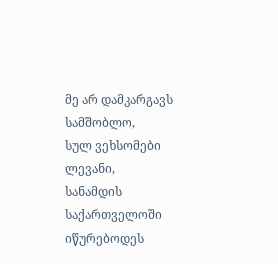მე არ დამკარგავს სამშობლო,
სულ ვეხსომები ლევანი,
სანამდის საქართველოში
იწურებოდეს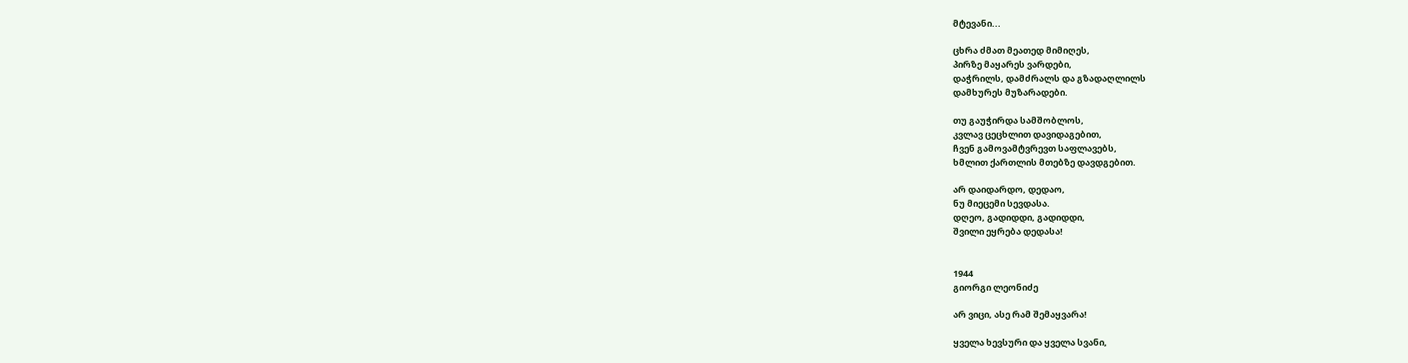მტევანი...

ცხრა ძმათ მეათედ მიმიღეს,
პირზე მაყარეს ვარდები,
დაჭრილს, დამძრალს და გზადაღლილს
დამხურეს მუზარადები.

თუ გაუჭირდა სამშობლოს,
კვლავ ცეცხლით დავიდაგებით,
ჩვენ გამოვამტვრევთ საფლავებს,
ხმლით ქართლის მთებზე დავდგებით.

არ დაიდარდო, დედაო,
ნუ მიეცემი სევდასა.
დღეო, გადიდდი, გადიდდი,
შვილი ეყრება დედასა!


1944
გიორგი ლეონიძე

არ ვიცი, ასე რამ შემაყვარა!

ყველა ხევსური და ყველა სვანი,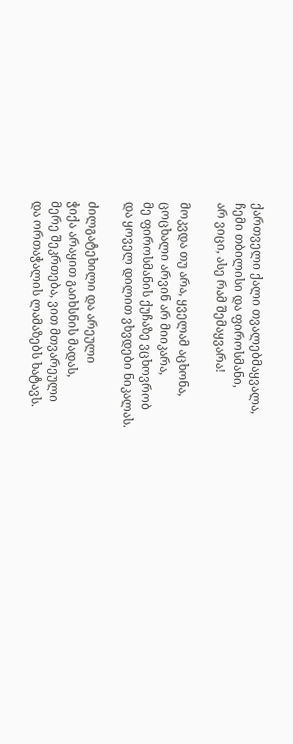ქართველი ქალი თვალებმაყვალა,
ჩემი თბილისი და ფიროსმანი,
არ ვიცი, ასე რამ შემაყვარა!

მოკვდა თუ არა, ყველამ აცხონა,
ცოცხალი არვინ არ მიიკარა,
მე ფიროსმანის ქუჩაზე ვცხოვრობ
და ყოველ დილით ვხვდები ნიკალას.

ძილგატეხილი და არეული
ჭიქა არაყით გაიხსნის მადას,
მერე შეკრთება, ვით მთვარეული
და ორთაჭალის ლამაზებს ხატავს.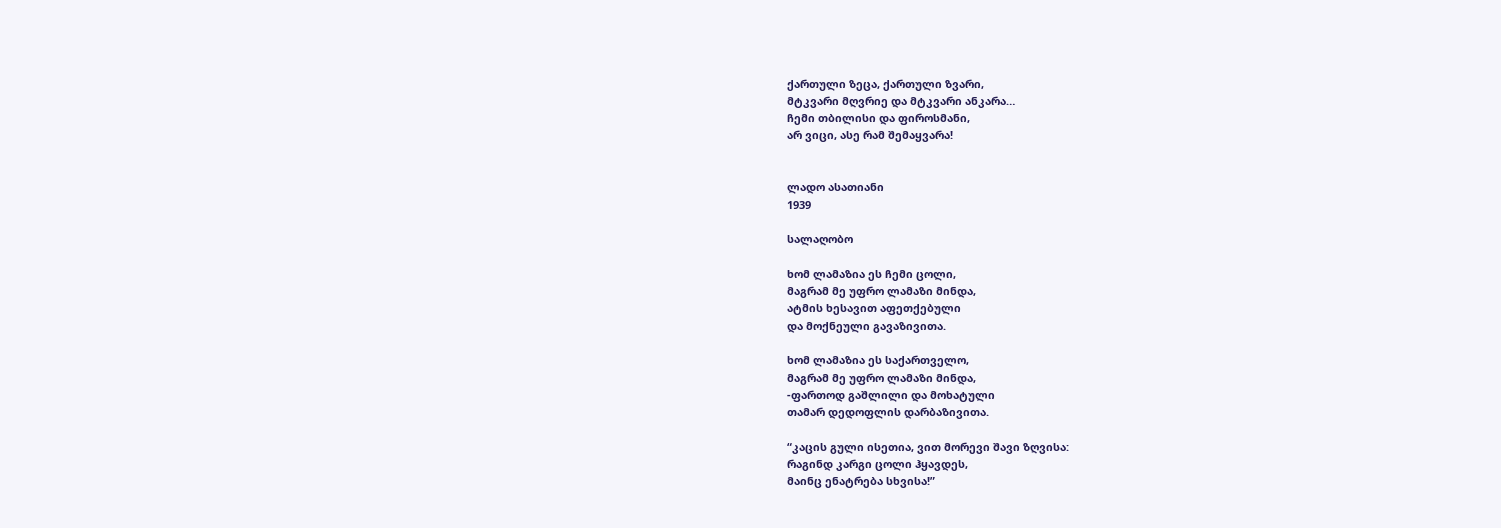ქართული ზეცა, ქართული ზვარი,
მტკვარი მღვრიე და მტკვარი ანკარა…
ჩემი თბილისი და ფიროსმანი,
არ ვიცი, ასე რამ შემაყვარა!


ლადო ასათიანი
1939

სალაღობო

ხომ ლამაზია ეს ჩემი ცოლი,
მაგრამ მე უფრო ლამაზი მინდა,
ატმის ხესავით აფეთქებული
და მოქნეული გავაზივითა.

ხომ ლამაზია ეს საქართველო,
მაგრამ მე უფრო ლამაზი მინდა,
-ფართოდ გაშლილი და მოხატული
თამარ დედოფლის დარბაზივითა.

“კაცის გული ისეთია, ვით მორევი შავი ზღვისა:
რაგინდ კარგი ცოლი ჰყავდეს,
მაინც ენატრება სხვისა!”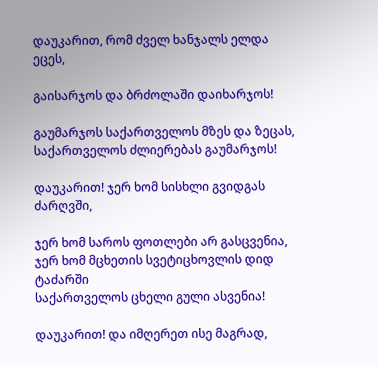დაუკარით, რომ ძველ ხანჯალს ელდა ეცეს,

გაისარჯოს და ბრძოლაში დაიხარჯოს!

გაუმარჯოს საქართველოს მზეს და ზეცას,
საქართველოს ძლიერებას გაუმარჯოს!

დაუკარით! ჯერ ხომ სისხლი გვიდგას ძარღვში,

ჯერ ხომ საროს ფოთლები არ გასცვენია,
ჯერ ხომ მცხეთის სვეტიცხოვლის დიდ ტაძარში
საქართველოს ცხელი გული ასვენია!

დაუკარით! და იმღერეთ ისე მაგრად,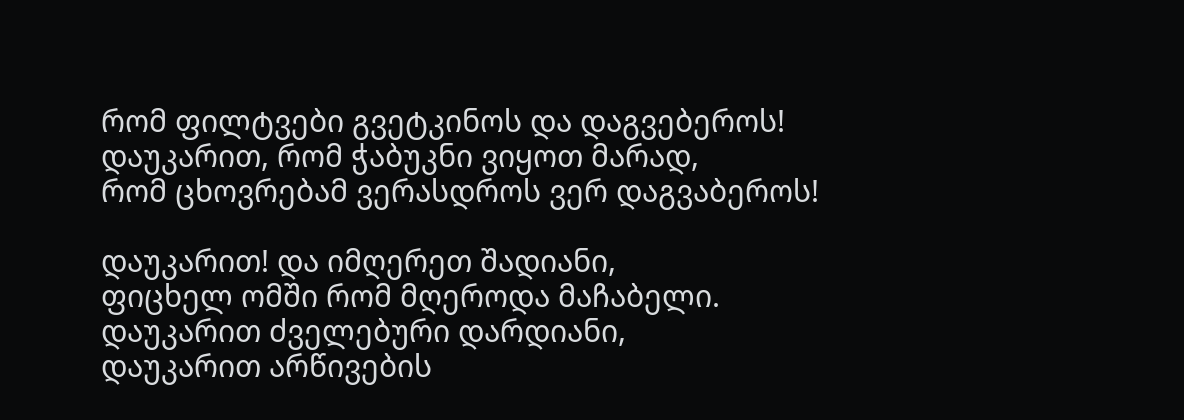რომ ფილტვები გვეტკინოს და დაგვებეროს!
დაუკარით, რომ ჭაბუკნი ვიყოთ მარად,
რომ ცხოვრებამ ვერასდროს ვერ დაგვაბეროს!

დაუკარით! და იმღერეთ შადიანი,
ფიცხელ ომში რომ მღეროდა მაჩაბელი.
დაუკარით ძველებური დარდიანი,
დაუკარით არწივების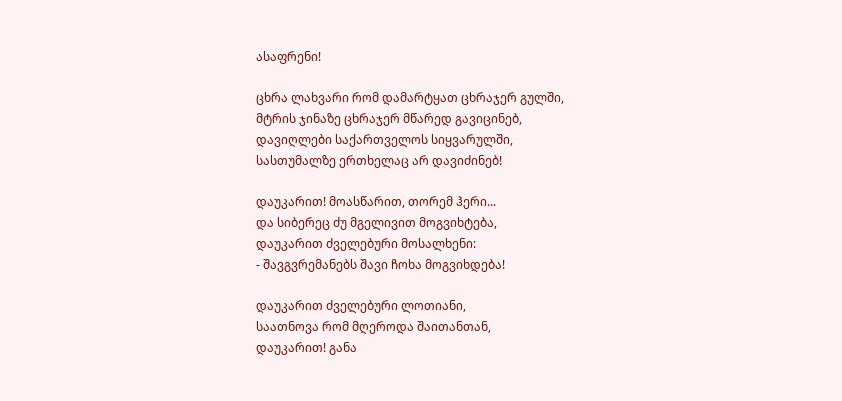ასაფრენი!

ცხრა ლახვარი რომ დამარტყათ ცხრაჯერ გულში,
მტრის ჯინაზე ცხრაჯერ მწარედ გავიცინებ,
დავიღლები საქართველოს სიყვარულში,
სასთუმალზე ერთხელაც არ დავიძინებ!

დაუკარით! მოასწარით, თორემ ჰერი...
და სიბერეც ძუ მგელივით მოგვიხტება,
დაუკარით ძველებური მოსალხენი:
- შავგვრემანებს შავი ჩოხა მოგვიხდება!

დაუკარით ძველებური ლოთიანი,
საათნოვა რომ მღეროდა შაითანთან,
დაუკარით! განა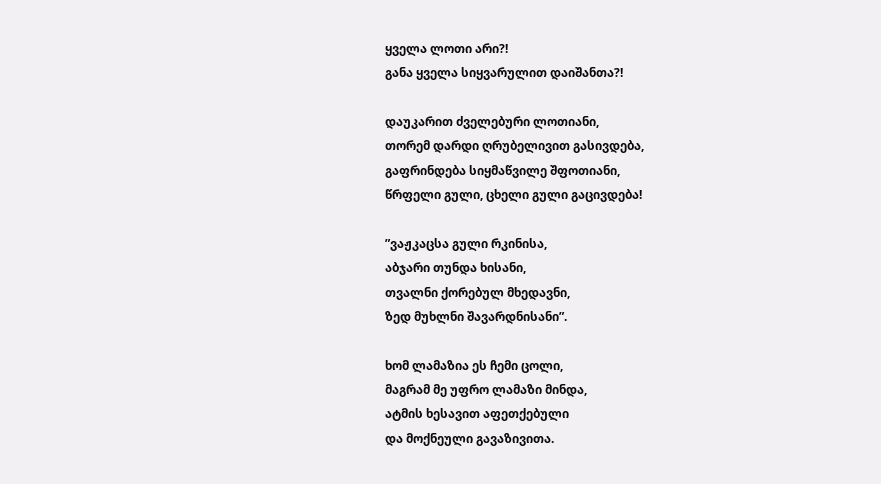ყველა ლოთი არი?!
განა ყველა სიყვარულით დაიშანთა?!

დაუკარით ძველებური ლოთიანი,
თორემ დარდი ღრუბელივით გასივდება,
გაფრინდება სიყმაწვილე შფოთიანი,
წრფელი გული, ცხელი გული გაცივდება!

”ვაჟკაცსა გული რკინისა,
აბჯარი თუნდა ხისანი,
თვალნი ქორებულ მხედავნი,
ზედ მუხლნი შავარდნისანი”.

ხომ ლამაზია ეს ჩემი ცოლი,
მაგრამ მე უფრო ლამაზი მინდა,
ატმის ხესავით აფეთქებული
და მოქნეული გავაზივითა.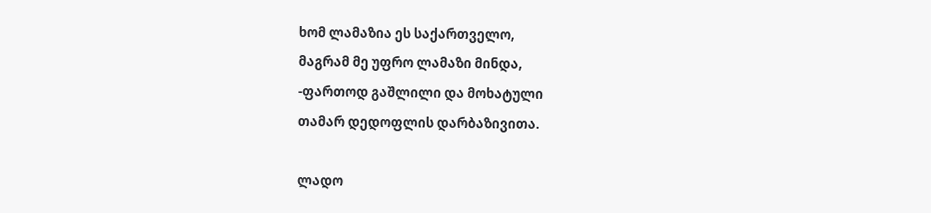ხომ ლამაზია ეს საქართველო,
მაგრამ მე უფრო ლამაზი მინდა,
-ფართოდ გაშლილი და მოხატული
თამარ დედოფლის დარბაზივითა.

ლადო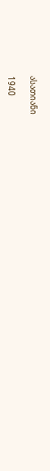ასათიანი

1940